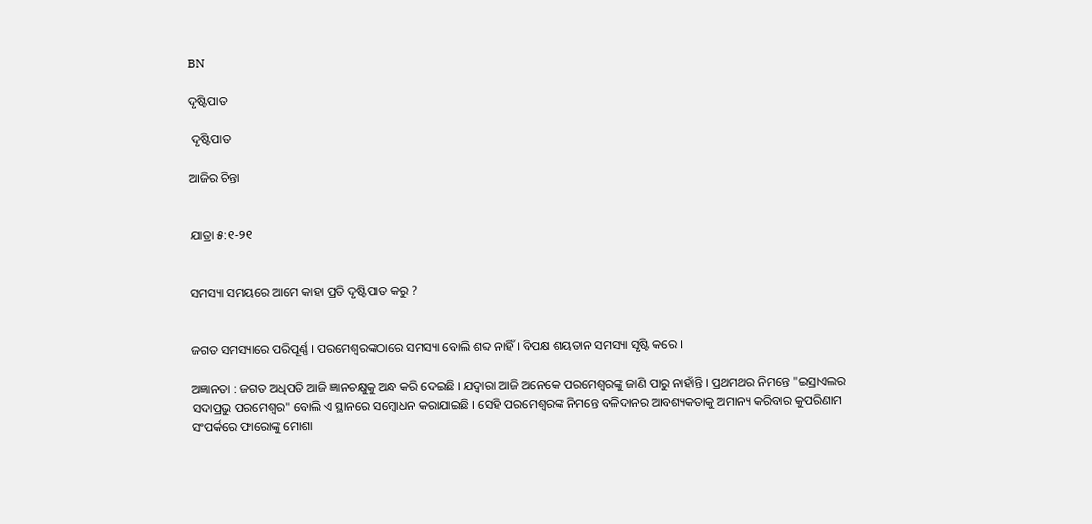BN

ଦୃଷ୍ଟିପାତ

 ଦୃଷ୍ଟିପାତ

ଆଜିର ଚିନ୍ତା


ଯାତ୍ରା ୫:୧-୨୧


ସମସ୍ୟା ସମୟରେ ଆମେ କାହା ପ୍ରତି ଦୃଷ୍ଟିପାତ କରୁ ?


ଜଗତ ସମସ୍ୟାରେ ପରିପୂର୍ଣ୍ଣ । ପରମେଶ୍ବରଙ୍କଠାରେ ସମସ୍ୟା ବୋଲି ଶବ୍ଦ ନାହିଁ । ବିପକ୍ଷ ଶୟତାନ ସମସ୍ୟା ସୃଷ୍ଟି କରେ ।

ଅଜ୍ଞାନତା : ଜଗତ ଅଧିପତି ଆଜି ଜ୍ଞାନଚକ୍ଷୁକୁ ଅନ୍ଧ କରି ଦେଇଛି । ଯଦ୍ୱାରା ଆଜି ଅନେକେ ପରମେଶ୍ୱରଙ୍କୁ ଜାଣି ପାରୁ ନାହାଁନ୍ତି । ପ୍ରଥମଥର ନିମନ୍ତେ "ଇସ୍ରାଏଲର ସଦାପ୍ରଭୁ ପରମେଶ୍ୱର" ବୋଲି ଏ ସ୍ଥାନରେ ସମ୍ବୋଧନ କରାଯାଇଛି । ସେହି ପରମେଶ୍ୱରଙ୍କ ନିମନ୍ତେ ବଳିଦାନର ଆବଶ୍ୟକତାକୁ ଅମାନ୍ୟ କରିବାର କୁପରିଣାମ ସଂପର୍କରେ ଫାରୋଙ୍କୁ ମୋଶା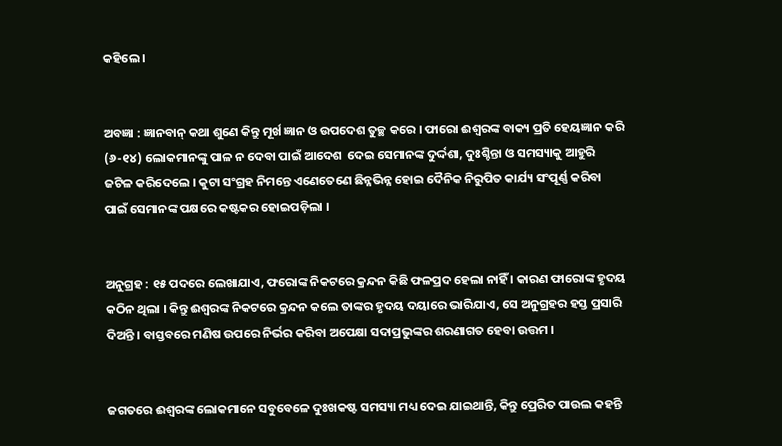କହିଲେ ।


ଅବଜ୍ଞା : ଜ୍ଞାନବାନ୍ କଥା ଶୁଣେ କିନ୍ତୁ ମୂର୍ଖ ଜ୍ଞାନ ଓ ଉପଦେଶ ତୁଚ୍ଛ କରେ । ଫାରୋ ଈଶ୍ୱରଙ୍କ ବାକ୍ୟ ପ୍ରତି ହେୟଜ୍ଞାନ କରି (୬-୧୪) ଲୋକମାନଙ୍କୁ ପାଳ ନ ଦେବା ପାଇଁ ଆଦେଶ  ଦେଇ ସେମାନଙ୍କ ଦୁର୍ଦ୍ଦଶା, ଦୁଃଶ୍ଚିନ୍ତା ଓ ସମସ୍ୟାକୁ ଆହୁରି ଜଟିଳ କରିଦେଲେ । କୁଟା ସଂଗ୍ରହ ନିମନ୍ତେ ଏଣେତେଣେ ଛିନ୍ନଭିନ୍ନ ହୋଇ ଦୈନିକ ନିରୁପିତ କାର୍ଯ୍ୟ ସଂପୂର୍ଣ୍ଣ କରିବା ପାଇଁ ସେମାନଙ୍କ ପକ୍ଷରେ କଷ୍ଟକର ହୋଇପଡ଼ିଲା ।


ଅନୁଗ୍ରହ : ୧୫ ପଦରେ ଲେଖାଯାଏ, ଫରୋଙ୍କ ନିକଟରେ କ୍ରନ୍ଦନ କିଛି ଫଳପ୍ରଦ ହେଲା ନାହିଁ । କାରଣ ଫାରୋଙ୍କ ହୃଦୟ କଠିନ ଥିଲା । କିନ୍ତୁ ଈଶ୍ୱରଙ୍କ ନିକଟରେ କ୍ରନ୍ଦନ କଲେ ତାଙ୍କର ହୃଦୟ ଦୟାରେ ଭାରିଯାଏ, ସେ ଅନୁଗ୍ରହର ହସ୍ତ ପ୍ରସାରି ଦିଅନ୍ତି । ବାସ୍ତବରେ ମଣିଷ ଉପରେ ନିର୍ଭର କରିବା ଅପେକ୍ଷା ସଦାପ୍ରଭୁଙ୍କର ଶରଣାଗତ ହେବା ଉତ୍ତମ ।


ଜଗତରେ ଈଶ୍ୱରଙ୍କ ଲୋକମାନେ ସବୁବେଳେ ଦୁଃଖକଷ୍ଟ ସମସ୍ୟା ମଧ୍ୟ ଦେଇ ଯାଇଥାନ୍ତି, କିନ୍ତୁ ପ୍ରେରିତ ପାଉଲ କହନ୍ତି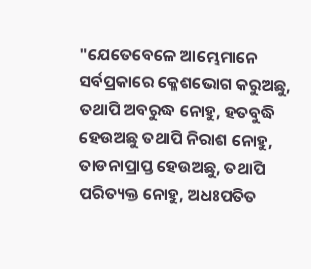"ଯେତେବେଳେ ଆମ୍ଭେମାନେ ସର୍ବପ୍ରକାରେ କ୍ଳେଶଭୋଗ କରୁଅଛୁ, ତଥାପି ଅବରୁଦ୍ଧ ନୋହୁ, ହତବୁଦ୍ଧି ହେଉଅଛୁ ତଥାପି ନିରାଶ ନୋହୁ, ତାଡନାପ୍ରାପ୍ତ ହେଉଅଛୁ, ତଥାପି ପରିତ୍ୟକ୍ତ ନୋହୁ, ଅଧଃପତିତ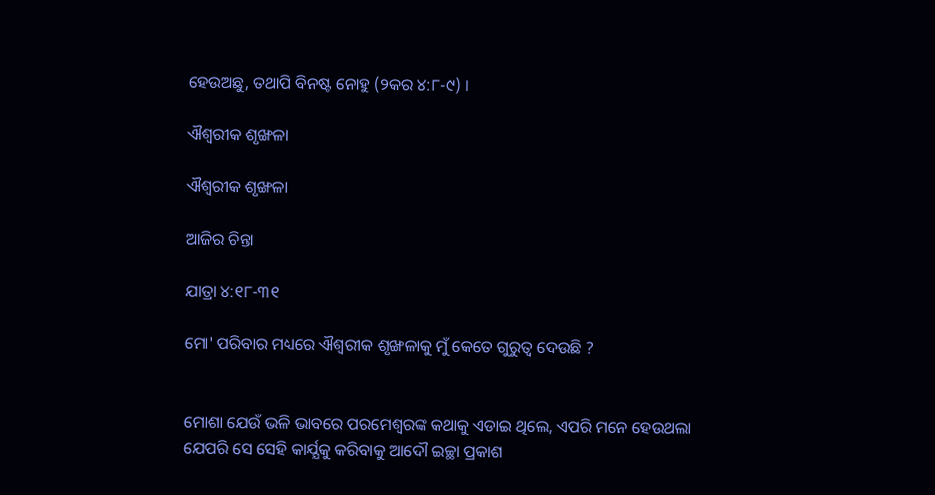ହେଉଅଛୁ, ତଥାପି ବିନଷ୍ଟ ନୋହୁ (୨କର ୪:୮-୯) ।

ଐଶ୍ଵରୀକ ଶୃଙ୍ଖଳା

ଐଶ୍ଵରୀକ ଶୃଙ୍ଖଳା

ଆଜିର ଚିନ୍ତା

ଯାତ୍ରା ୪:୧୮-୩୧

ମୋ' ପରିବାର ମଧ୍ୟରେ ଐଶ୍ଵରୀକ ଶୃଙ୍ଖଳାକୁ ମୁଁ କେତେ ଗୁରୁତ୍ୱ ଦେଉଛି ?


ମୋଶା ଯେଉଁ ଭଳି ଭାବରେ ପରମେଶ୍ୱରଙ୍କ କଥାକୁ ଏଡାଇ ଥିଲେ, ଏପରି ମନେ ହେଉଥଲା ଯେପରି ସେ ସେହି କାର୍ଯ୍ଯକୁ କରିବାକୁ ଆଦୌ ଇଚ୍ଛା ପ୍ରକାଶ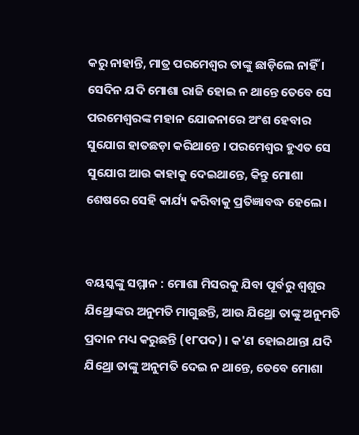କରୁ ନାହାନ୍ତି, ମାତ୍ର ପରମେଶ୍ୱର ତାଙ୍କୁ ଛାଡ଼ିଲେ ନାହିଁ । ସେଦିନ ଯଦି ମୋଶା ରାଜି ହୋଇ ନ ଥାନ୍ତେ ତେବେ ସେ ପରମେଶ୍ୱରଙ୍କ ମହାନ ଯୋଜନାରେ ଅଂଶ ହେବାର ସୁଯୋଗ ହାତଛଡ଼ା କରିଥାନ୍ତେ । ପରମେଶ୍ୱର ହୁଏତ ସେ ସୁଯୋଗ ଆଉ କାହାକୁ ଦେଇଥାନ୍ତେ, କିନ୍ତୁ ମୋଶା ଶେଷରେ ସେହି କାର୍ଯ୍ୟ କରିବାକୁ ପ୍ରତିଜ୍ଞାବଦ୍ଧ ହେଲେ ।


ବୟସ୍କଙ୍କୁ ସମ୍ମାନ : ମୋଶା ମିସରକୁ ଯିବା ପୂର୍ବରୁ ଶ୍ଵଶୁର ଯିଥ୍ରୋଙ୍କର ଅନୁମତି ମାଗୁଛନ୍ତି, ଆଉ ଯିଥ୍ରୋ ତାଙ୍କୁ ଅନୁମତି ପ୍ରଦାନ ମଧ୍ୟ କରୁଛନ୍ତି (୧୮ପଦ) । କ'ଣ ହୋଇଥାନ୍ତା ଯଦି ଯିଥ୍ରୋ ତାଙ୍କୁ ଅନୁମତି ଦେଇ ନ ଥାନ୍ତେ, ତେବେ ମୋଶା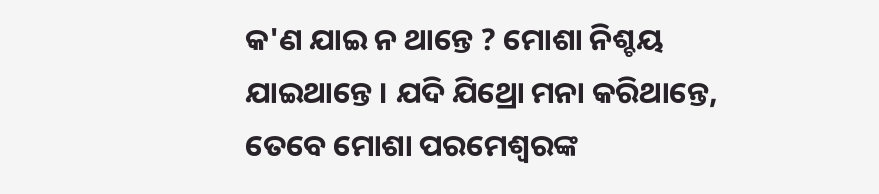କ'ଣ ଯାଇ ନ ଥାନ୍ତେ ? ମୋଶା ନିଶ୍ଚୟ ଯାଇଥାନ୍ତେ । ଯଦି ଯିଥ୍ରୋ ମନା କରିଥାନ୍ତେ, ତେବେ ମୋଶା ପରମେଶ୍ୱରଙ୍କ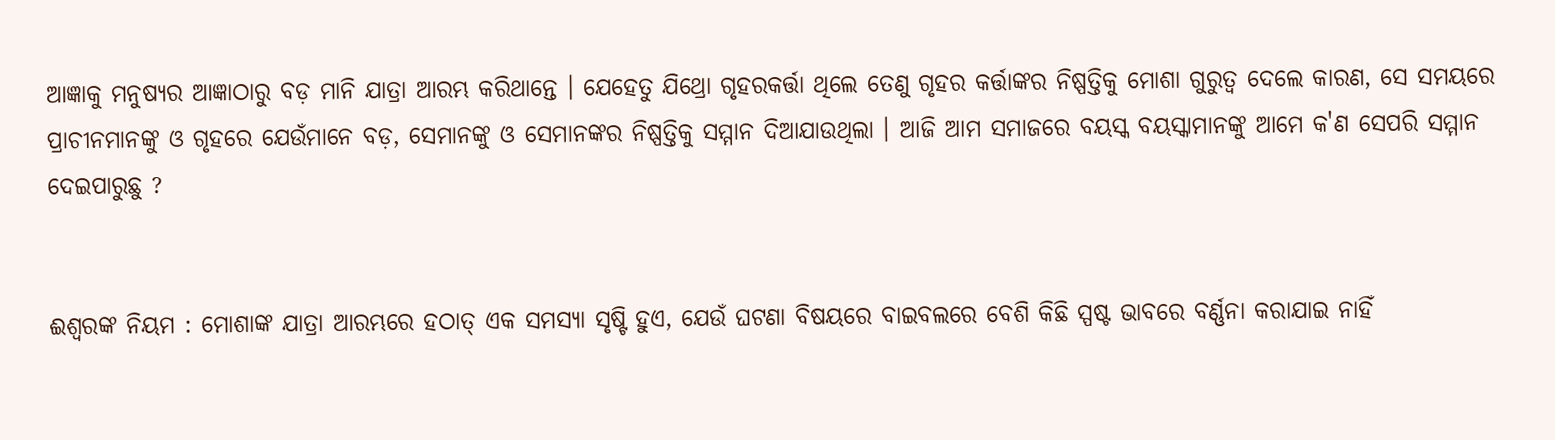ଆଜ୍ଞାକୁ ମନୁଷ୍ୟର ଆଜ୍ଞାଠାରୁ ବଡ଼ ମାନି ଯାତ୍ରା ଆରମ୍ଭ କରିଥାନ୍ତେ । ଯେହେତୁ ଯିଥ୍ରୋ ଗୃହରକର୍ତ୍ତା ଥିଲେ ତେଣୁ ଗୃହର କର୍ତ୍ତାଙ୍କର ନିଷ୍ପତ୍ତିକୁ ମୋଶା ଗୁରୁତ୍ବ ଦେଲେ କାରଣ, ସେ ସମୟରେ ପ୍ରାଚୀନମାନଙ୍କୁ ଓ ଗୃହରେ ଯେଉଁମାନେ ବଡ଼, ସେମାନଙ୍କୁ ଓ ସେମାନଙ୍କର ନିଷ୍ପତ୍ତିକୁ ସମ୍ମାନ ଦିଆଯାଉଥିଲା । ଆଜି ଆମ ସମାଜରେ ବୟସ୍କ ବୟସ୍କାମାନଙ୍କୁ ଆମେ କ'ଣ ସେପରି ସମ୍ମାନ ଦେଇପାରୁଛୁ ?


ଈଶ୍ଵରଙ୍କ ନିୟମ : ମୋଶାଙ୍କ ଯାତ୍ରା ଆରମ୍ଭରେ ହଠାତ୍ ଏକ ସମସ୍ୟା ସୃଷ୍ଟି ହୁଏ, ଯେଉଁ ଘଟଣା ବିଷୟରେ ବାଇବଲରେ ବେଶି କିଛି ସ୍ପଷ୍ଟ ଭାବରେ ବର୍ଣ୍ଣନା କରାଯାଇ ନାହିଁ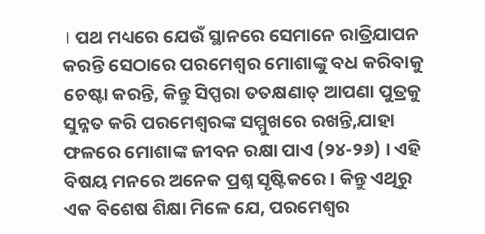। ପଥ ମଧ୍ୟରେ ଯେଉଁ ସ୍ଥାନରେ ସେମାନେ ରାତ୍ରିଯାପନ କରନ୍ତି ସେଠାରେ ପରମେଶ୍ୱର ମୋଶାଙ୍କୁ ବଧ କରିବାକୁ ଚେଷ୍ଟା କରନ୍ତି, କିନ୍ତୁ ସିପ୍ପରା ତତକ୍ଷଣାତ୍ ଆପଣା ପୁତ୍ରକୁ ସୁନ୍ନତ କରି ପରମେଶ୍ୱରଙ୍କ ସମ୍ମୁଖରେ ରଖନ୍ତି,ଯାହା ଫଳରେ ମୋଶାଙ୍କ ଜୀବନ ରକ୍ଷା ପାଏ (୨୪-୨୬) । ଏହି ବିଷୟ ମନରେ ଅନେକ ପ୍ରଶ୍ନ ସୃଷ୍ଟିକରେ । କିନ୍ତୁ ଏଥିରୁ ଏକ ବିଶେଷ ଶିକ୍ଷା ମିଳେ ଯେ, ପରମେଶ୍ୱର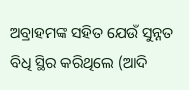ଅବ୍ରାହମଙ୍କ ସହିତ ଯେଉଁ ସୁନ୍ନତ ବିଧି ସ୍ଥିର କରିଥିଲେ (ଆଦି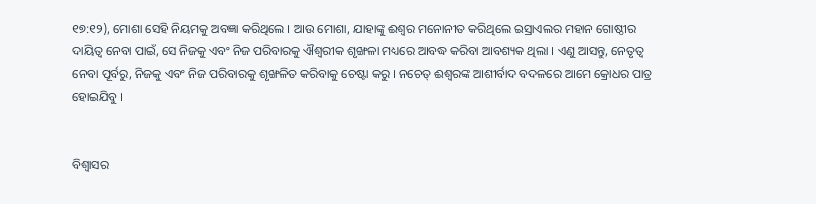୧୭:୧୨), ମୋଶା ସେହି ନିୟମକୁ ଅବଜ୍ଞା କରିଥିଲେ । ଆଉ ମୋଶା, ଯାହାଙ୍କୁ ଈଶ୍ୱର ମନୋନୀତ କରିଥିଲେ ଇସ୍ରାଏଲର ମହାନ ଗୋଷ୍ଠୀର ଦାୟିତ୍ବ ନେବା ପାଇଁ, ସେ ନିଜକୁ ଏବଂ ନିଜ ପରିବାରକୁ ଐଶ୍ଵରୀକ ଶୃଙ୍ଖଳା ମଧ୍ୟରେ ଆବଦ୍ଧ କରିବା ଆବଶ୍ୟକ ଥିଲା । ଏଣୁ ଆସନ୍ତୁ, ନେତୃତ୍ୱ ନେବା ପୂର୍ବରୁ, ନିଜକୁ ଏବଂ ନିଜ ପରିବାରକୁ ଶୃଙ୍ଖଳିତ କରିବାକୁ ଚେଷ୍ଟା କରୁ । ନଚେତ୍ ଈଶ୍ୱରଙ୍କ ଆଶୀର୍ବାଦ ବଦଳରେ ଆମେ କ୍ରୋଧର ପାତ୍ର ହୋଇଯିବୁ ।


ବିଶ୍ବାସର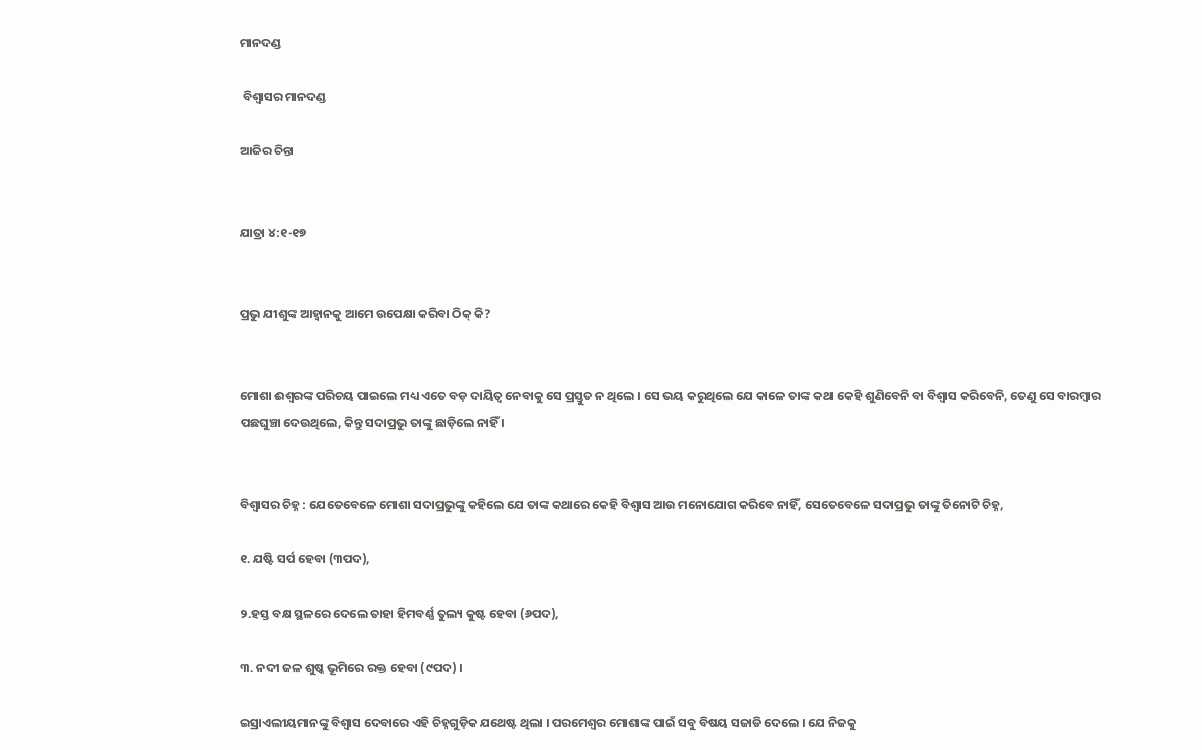ମାନଦଣ୍ଡ

 ବିଶ୍ବାସର ମାନଦଣ୍ଡ

ଆଜିର ଚିନ୍ତା


ଯାତ୍ରା ୪:୧-୧୭


ପ୍ରଭୁ ଯୀଶୁଙ୍କ ଆହ୍ବାନକୁ ଆମେ ଉପେକ୍ଷା କରିବା ଠିକ୍ କି?


ମୋଶା ଈଶ୍ୱରଙ୍କ ପରିଚୟ ପାଇଲେ ମଧ୍ୟ ଏତେ ବଡ଼ ଦାୟିତ୍ଵ ନେବାକୁ ସେ ପ୍ରସ୍ତୁତ ନ ଥିଲେ । ସେ ଭୟ କରୁଥିଲେ ଯେ କାଳେ ତାଙ୍କ କଥା କେହି ଶୁଣିବେନି ବା ବିଶ୍ଵାସ କରିବେନି, ତେଣୁ ସେ ବାରମ୍ବାର ପଛଘୁଞ୍ଚା ଦେଉଥିଲେ, କିନ୍ତୁ ସଦାପ୍ରଭୁ ତାଙ୍କୁ ଛାଡ଼ିଲେ ନାହିଁ ।


ବିଶ୍ଵାସର ଚିହ୍ନ : ଯେତେବେଳେ ମୋଶା ସଦାପ୍ରଭୁଙ୍କୁ କହିଲେ ଯେ ତାଙ୍କ କଥାରେ କେହି ବିଶ୍ଵାସ ଆଉ ମନୋଯୋଗ କରିବେ ନାହିଁ, ସେତେବେଳେ ସଦାପ୍ରଭୁ ତାଙ୍କୁ ତିନୋଟି ଚିହ୍ନ,

୧. ଯଷ୍ଟି ସର୍ପ ହେବା (୩ପଦ),

୨.ହସ୍ତ ବକ୍ଷ ସ୍ଥଳରେ ଦେଲେ ତାହା ହିମବର୍ଣ୍ଣ ତୁଲ୍ୟ କୁଷ୍ଟ ହେବା (୬ପଦ),

୩. ନଦୀ ଜଳ ଶୁଷ୍କ ଭୂମିରେ ରକ୍ତ ହେବା (୯ପଦ) ।

ଇସ୍ରାଏଲୀୟମାନଙ୍କୁ ବିଶ୍ଵାସ ଦେବାରେ ଏହି ଚିହ୍ନଗୁଡ଼ିକ ଯଥେଷ୍ଟ ଥିଲା । ପରମେଶ୍ୱର ମୋଶାଙ୍କ ପାଇଁ ସବୁ ବିଷୟ ସଜାଡି ଦେଲେ । ଯେ ନିଜକୁ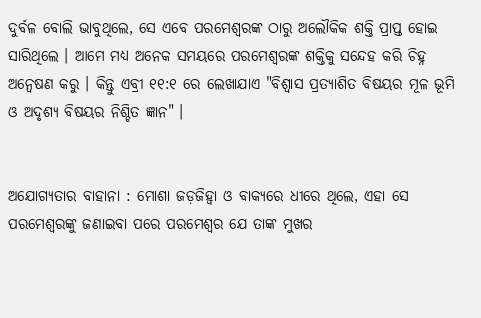ଦୁର୍ବଳ ବୋଲି ଭାବୁଥିଲେ, ସେ ଏବେ ପରମେଶ୍ୱରଙ୍କ ଠାରୁ ଅଲୌକିକ ଶକ୍ତି ପ୍ରାପ୍ତ ହୋଇ ସାରିଥିଲେ । ଆମେ ମଧ୍ୟ ଅନେକ ସମୟରେ ପରମେଶ୍ୱରଙ୍କ ଶକ୍ତିକୁ ସନ୍ଦେହ କରି ଚିହ୍ନ ଅନ୍ଵେଷଣ କରୁ । କିନ୍ତୁ ଏବ୍ରୀ ୧୧:୧ ରେ ଲେଖାଯାଏ "ବିଶ୍ଵାସ ପ୍ରତ୍ୟାଶିତ ବିଷୟର ମୂଳ ଭୂମି ଓ ଅଦୃଶ୍ୟ ବିଷୟର ନିଶ୍ଚିତ ଜ୍ଞାନ" ।


ଅଯୋଗ୍ୟତାର ବାହାନା : ମୋଶା ଜଡ଼ଜିହ୍ୱା ଓ ବାକ୍ୟରେ ଧୀରେ ଥିଲେ, ଏହା ସେ ପରମେଶ୍ୱରଙ୍କୁ ଜଣାଇବା ପରେ ପରମେଶ୍ଵର ଯେ ତାଙ୍କ ମୁଖର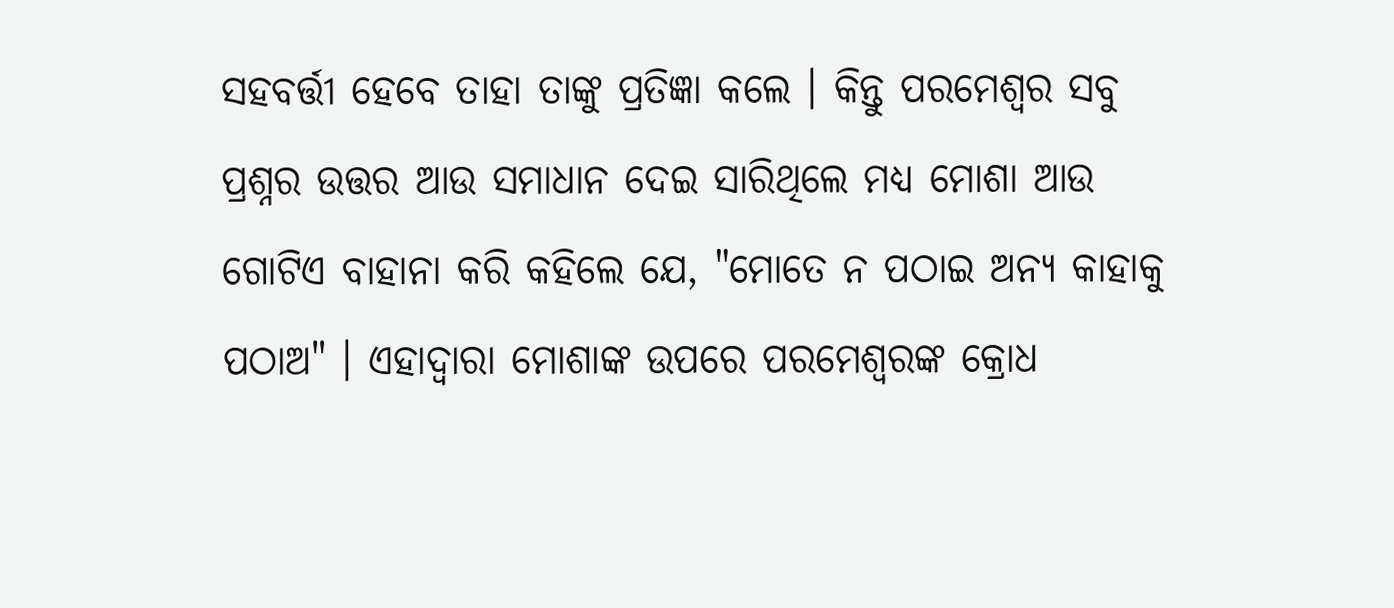ସହବର୍ତ୍ତୀ ହେବେ ତାହା ତାଙ୍କୁ ପ୍ରତିଜ୍ଞା କଲେ । କିନ୍ତୁ ପରମେଶ୍ୱର ସବୁ ପ୍ରଶ୍ନର ଉତ୍ତର ଆଉ ସମାଧାନ ଦେଇ ସାରିଥିଲେ ମଧ୍ୟ ମୋଶା ଆଉ ଗୋଟିଏ ବାହାନା କରି କହିଲେ ଯେ, "ମୋତେ ନ ପଠାଇ ଅନ୍ୟ କାହାକୁ ପଠାଅ" । ଏହାଦ୍ବାରା ମୋଶାଙ୍କ ଉପରେ ପରମେଶ୍ୱରଙ୍କ କ୍ରୋଧ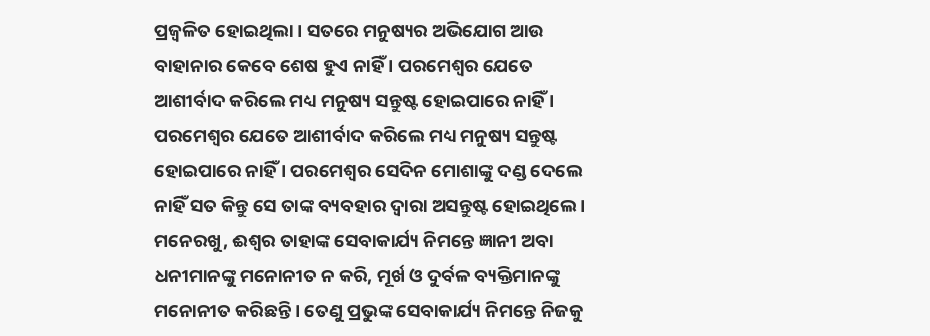ପ୍ରଜ୍ବଳିତ ହୋଇଥିଲା । ସତରେ ମନୁଷ୍ୟର ଅଭିଯୋଗ ଆଉ ବାହାନାର କେବେ ଶେଷ ହୁଏ ନାହିଁ । ପରମେଶ୍ୱର ଯେତେ ଆଶୀର୍ବାଦ କରିଲେ ମଧ୍ୟ ମନୁଷ୍ୟ ସନ୍ତୁଷ୍ଟ ହୋଇପାରେ ନାହିଁ । ପରମେଶ୍ୱର ଯେତେ ଆଶୀର୍ବାଦ କରିଲେ ମଧ୍ୟ ମନୁଷ୍ୟ ସନ୍ତୁଷ୍ଟ ହୋଇପାରେ ନାହିଁ । ପରମେଶ୍ୱର ସେଦିନ ମୋଶାଙ୍କୁ ଦଣ୍ଡ ଦେଲେ ନାହିଁ ସତ କିନ୍ତୁ ସେ ତାଙ୍କ ବ୍ୟବହାର ଦ୍ଵାରା ଅସନ୍ତୁଷ୍ଟ ହୋଇଥିଲେ । ମନେରଖୁ, ଈଶ୍ଵର ତାହାଙ୍କ ସେବାକାର୍ଯ୍ୟ ନିମନ୍ତେ ଜ୍ଞାନୀ ଅବା ଧନୀମାନଙ୍କୁ ମନୋନୀତ ନ କରି, ମୂର୍ଖ ଓ ଦୁର୍ବଳ ବ୍ୟକ୍ତିମାନଙ୍କୁ ମନୋନୀତ କରିଛନ୍ତି । ତେଣୁ ପ୍ରଭୁଙ୍କ ସେବାକାର୍ଯ୍ୟ ନିମନ୍ତେ ନିଜକୁ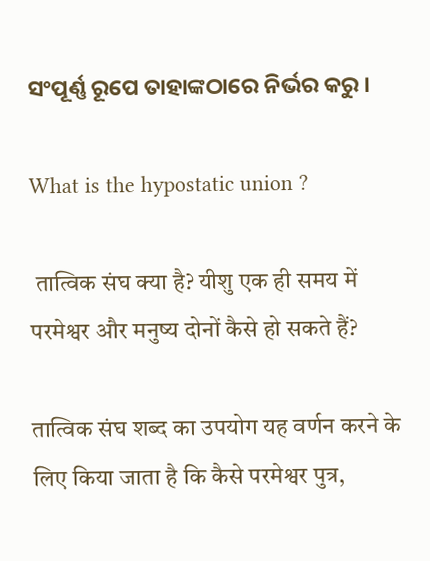ସଂପୂର୍ଣ୍ଣ ରୂପେ ତାହାଙ୍କଠାରେ ନିର୍ଭର କରୁ ।

What is the hypostatic union ?

 तात्विक संघ क्या है? यीशु एक ही समय में परमेश्वर और मनुष्य दोनों कैसे हो सकते हैं?

तात्विक संघ शब्द का उपयोग यह वर्णन करने के लिए किया जाता है कि कैसे परमेश्वर पुत्र,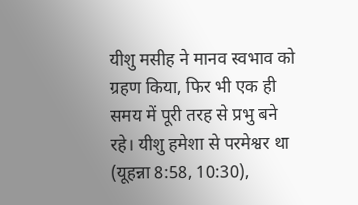यीशु मसीह ने मानव स्वभाव को ग्रहण किया, फिर भी एक ही समय में पूरी तरह से प्रभु बने रहे। यीशु हमेशा से परमेश्वर था (यूहन्ना 8:58, 10:30),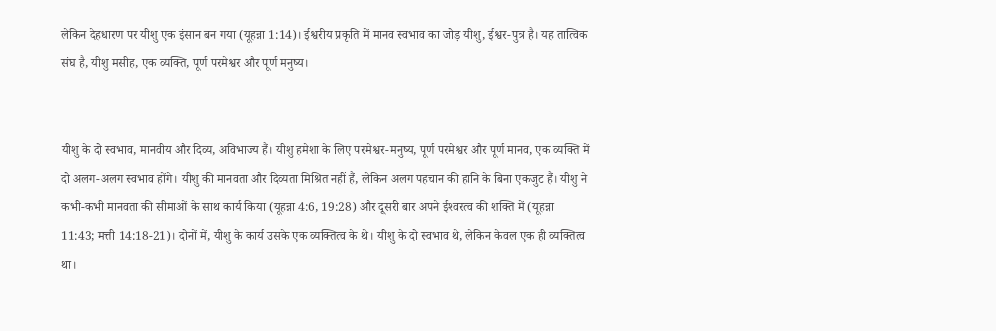लेकिन देहधारण पर यीशु एक इंसान बन गया (यूहन्ना 1:14)। ईश्वरीय प्रकृति में मानव स्वभाव का जोड़ यीशु, ईश्वर-पुत्र है। यह तात्विक संघ है, यीशु मसीह, एक व्यक्ति, पूर्ण परमेश्वर और पूर्ण मनुष्य।


यीशु के दो स्वभाव, मानवीय और दिव्य, अविभाज्य हैं। यीशु हमेशा के लिए परमेश्वर-मनुष्य, पूर्ण परमेश्वर और पूर्ण मानव, एक व्यक्ति में दो अलग-अलग स्वभाव होंगे। यीशु की मानवता और दिव्यता मिश्रित नहीं हैं, लेकिन अलग पहचान की हानि के बिना एकजुट हैं। यीशु ने कभी-कभी मानवता की सीमाओं के साथ कार्य किया (यूहन्ना 4:6, 19:28) और दूसरी बार अपने ईश्‍वरत्व की शक्ति में (यूहन्ना 11:43; मत्ती 14:18-21)। दोनों में, यीशु के कार्य उसके एक व्यक्तित्व के थे। यीशु के दो स्वभाव थे, लेकिन केवल एक ही व्यक्तित्व था।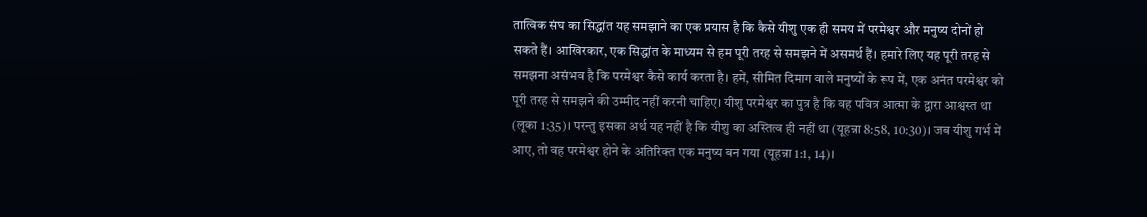तात्विक संघ का सिद्धांत यह समझाने का एक प्रयास है कि कैसे यीशु एक ही समय में परमेश्वर और मनुष्य दोनों हो सकते हैं। आखिरकार, एक सिद्धांत के माध्यम से हम पूरी तरह से समझने में असमर्थ हैं। हमारे लिए यह पूरी तरह से समझना असंभव है कि परमेश्वर कैसे कार्य करता है। हमें, सीमित दिमाग वाले मनुष्यों के रूप में, एक अनंत परमेश्वर को पूरी तरह से समझने की उम्मीद नहीं करनी चाहिए। यीशु परमेश्वर का पुत्र है कि वह पवित्र आत्मा के द्वारा आश्वस्त था (लूका 1:35)। परन्तु इसका अर्थ यह नहीं है कि यीशु का अस्तित्व ही नहीं था (यूहन्ना 8:58, 10:30)। जब यीशु गर्भ में आए, तो वह परमेश्वर होने के अतिरिक्त एक मनुष्य बन गया (यूहन्ना 1:1, 14)।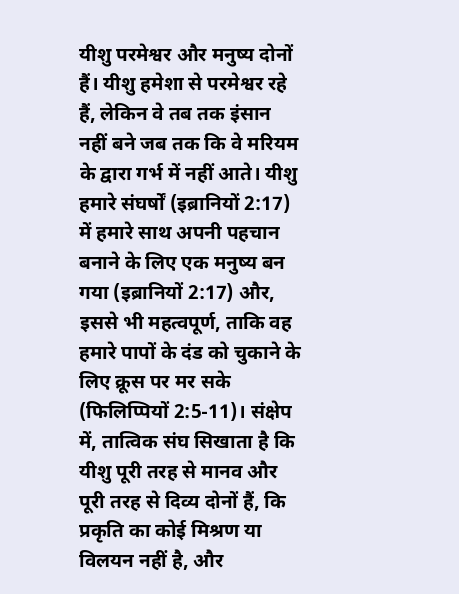यीशु परमेश्वर और मनुष्य दोनों हैं। यीशु हमेशा से परमेश्वर रहे हैं, लेकिन वे तब तक इंसान नहीं बने जब तक कि वे मरियम के द्वारा गर्भ में नहीं आते। यीशु हमारे संघर्षों (इब्रानियों 2:17) में हमारे साथ अपनी पहचान बनाने के लिए एक मनुष्य बन गया (इब्रानियों 2:17) और, इससे भी महत्वपूर्ण, ताकि वह हमारे पापों के दंड को चुकाने के लिए क्रूस पर मर सके (फिलिप्पियों 2:5-11)। संक्षेप में, तात्विक संघ सिखाता है कि यीशु पूरी तरह से मानव और पूरी तरह से दिव्य दोनों हैं, कि प्रकृति का कोई मिश्रण या विलयन नहीं है, और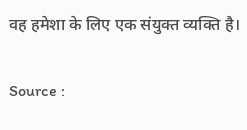वह हमेशा के लिए एक संयुक्त व्यक्ति है।


Source :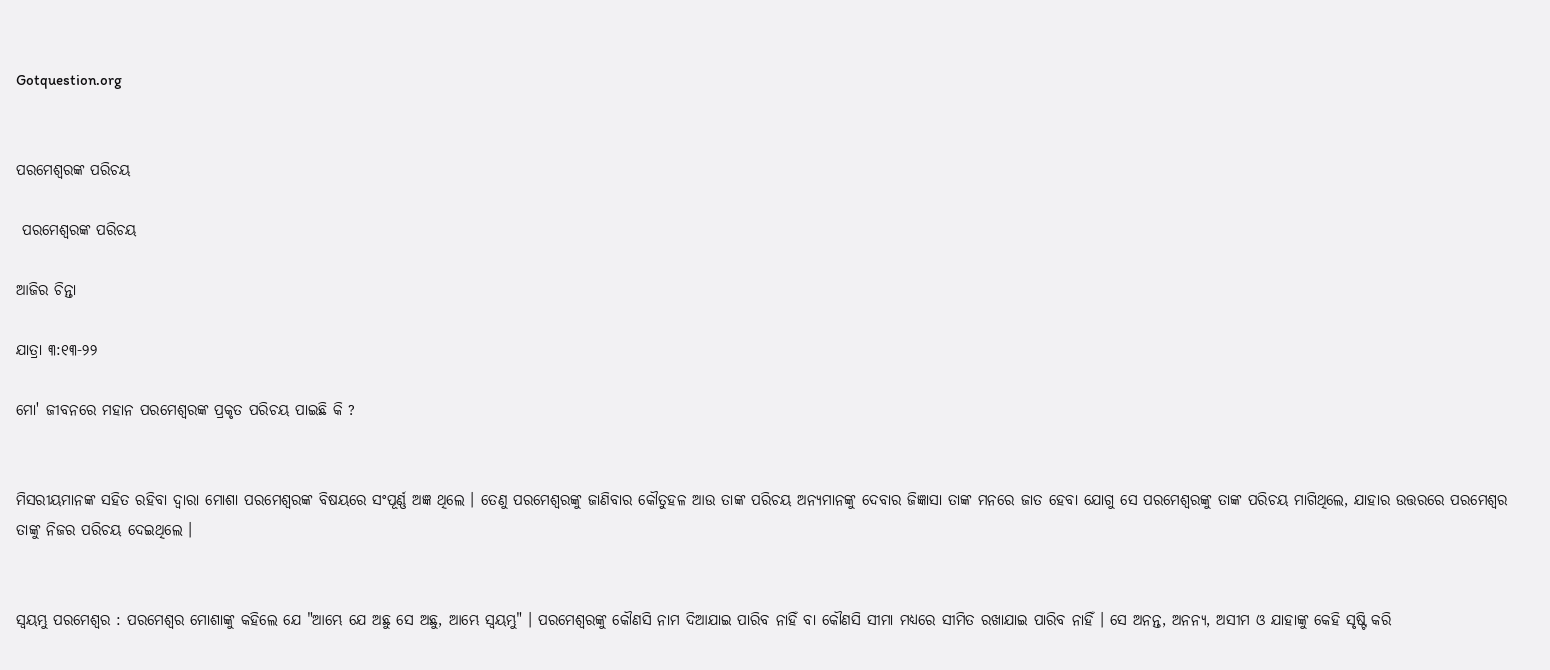Gotquestion.org


ପରମେଶ୍ବରଙ୍କ ପରିଚୟ

 ପରମେଶ୍ବରଙ୍କ ପରିଚୟ

ଆଜିର ଚିନ୍ତା

ଯାତ୍ରା ୩:୧୩-୨୨

ମୋ' ଜୀବନରେ ମହାନ ପରମେଶ୍ୱରଙ୍କ ପ୍ରକୃତ ପରିଚୟ ପାଇଛି କି ?


ମିସରୀୟମାନଙ୍କ ସହିତ ରହିବା ଦ୍ଵାରା ମୋଶା ପରମେଶ୍ୱରଙ୍କ ବିଷୟରେ ସଂପୂର୍ଣ୍ଣ ଅଜ୍ଞ ଥିଲେ । ତେଣୁ ପରମେଶ୍ୱରଙ୍କୁ ଜାଣିବାର କୌତୁହଳ ଆଉ ତାଙ୍କ ପରିଚୟ ଅନ୍ୟମାନଙ୍କୁ ଦେବାର ଜିଜ୍ଞାସା ତାଙ୍କ ମନରେ ଜାତ ହେବା ଯୋଗୁ ସେ ପରମେଶ୍ୱରଙ୍କୁ ତାଙ୍କ ପରିଚୟ ମାଗିଥିଲେ, ଯାହାର ଉତ୍ତରରେ ପରମେଶ୍ୱର ତାଙ୍କୁ ନିଜର ପରିଚୟ ଦେଇଥିଲେ ।


ସ୍ୱୟମ୍ଭୁ ପରମେଶ୍ୱର : ପରମେଶ୍ୱର ମୋଶାଙ୍କୁ କହିଲେ ଯେ "ଆମ୍ଭେ ଯେ ଅଛୁ ସେ ଅଛୁ, ଆମ୍ଭେ ସ୍ଵୟମ୍ଭୁ" । ପରମେଶ୍ୱରଙ୍କୁ କୌଣସି ନାମ ଦିଆଯାଇ ପାରିବ ନାହିଁ ବା କୌଣସି ସୀମା ମଧ୍ୟରେ ସୀମିତ ରଖାଯାଇ ପାରିବ ନାହିଁ । ସେ ଅନନ୍ତ, ଅନନ୍ୟ, ଅସୀମ ଓ ଯାହାଙ୍କୁ କେହି ସୃଷ୍ଟି କରି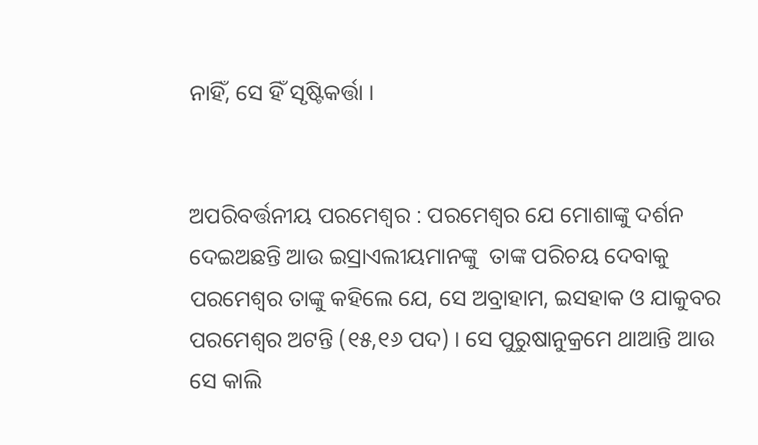ନାହିଁ, ସେ ହିଁ ସୃଷ୍ଟିକର୍ତ୍ତା ।


ଅପରିବର୍ତ୍ତନୀୟ ପରମେଶ୍ୱର : ପରମେଶ୍ୱର ଯେ ମୋଶାଙ୍କୁ ଦର୍ଶନ ଦେଇଅଛନ୍ତି ଆଉ ଇସ୍ରାଏଲୀୟମାନଙ୍କୁ  ତାଙ୍କ ପରିଚୟ ଦେବାକୁ ପରମେଶ୍ୱର ତାଙ୍କୁ କହିଲେ ଯେ, ସେ ଅବ୍ରାହାମ, ଇସହାକ ଓ ଯାକୁବର ପରମେଶ୍ୱର ଅଟନ୍ତି (୧୫,୧୬ ପଦ) । ସେ ପୁରୁଷାନୁକ୍ରମେ ଥାଆନ୍ତି ଆଉ ସେ କାଲି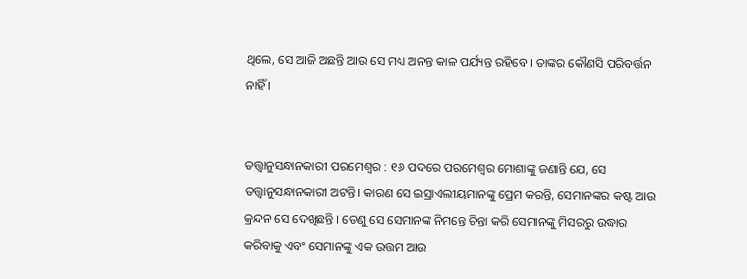ଥିଲେ, ସେ ଆଜି ଅଛନ୍ତି ଆଉ ସେ ମଧ୍ୟ ଅନନ୍ତ କାଳ ପର୍ଯ୍ୟନ୍ତ ରହିବେ । ତାଙ୍କର କୌଣସି ପରିବର୍ତ୍ତନ ନାହିଁ ।


ତତ୍ତ୍ଵାନୁସନ୍ଧାନକାରୀ ପରମେଶ୍ୱର : ୧୬ ପଦରେ ପରମେଶ୍ୱର ମୋଶାଙ୍କୁ ଜଣାନ୍ତି ଯେ, ସେ ତତ୍ତ୍ଵାନୁସନ୍ଧାନକାରୀ ଅଟନ୍ତି। କାରଣ ସେ ଇସ୍ରାଏଲୀୟମାନଙ୍କୁ ପ୍ରେମ କରନ୍ତି, ସେମାନଙ୍କର କଷ୍ଟ ଆଉ କ୍ରନ୍ଦନ ସେ ଦେଖିଛନ୍ତି । ତେଣୁ ସେ ସେମାନଙ୍କ ନିମନ୍ତେ ଚିନ୍ତା କରି ସେମାନଙ୍କୁ ମିସରରୁ ଉଦ୍ଧାର କରିବାକୁ ଏବଂ ସେମାନଙ୍କୁ ଏକ ଉତ୍ତମ ଆଉ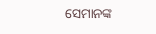ସେମାନଙ୍କ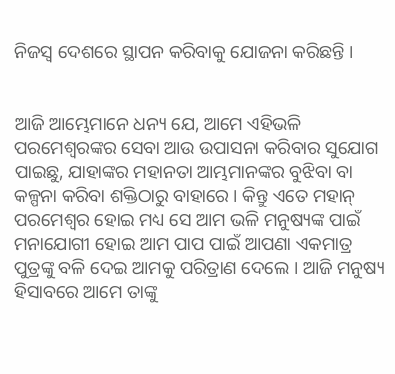ନିଜସ୍ଵ ଦେଶରେ ସ୍ଥାପନ କରିବାକୁ ଯୋଜନା କରିଛନ୍ତି ।


ଆଜି ଆମ୍ଭେମାନେ ଧନ୍ୟ ଯେ, ଆମେ ଏହିଭଳି ପରମେଶ୍ୱରଙ୍କର ସେବା ଆଉ ଉପାସନା କରିବାର ସୁଯୋଗ ପାଇଛୁ, ଯାହାଙ୍କର ମହାନତା ଆମ୍ଭମାନଙ୍କର ବୁଝିବା ବା କଳ୍ପନା କରିବା ଶକ୍ତିଠାରୁ ବାହାରେ । କିନ୍ତୁ ଏତେ ମହାନ୍ ପରମେଶ୍ୱର ହୋଇ ମଧ୍ୟ ସେ ଆମ ଭଳି ମନୁଷ୍ୟଙ୍କ ପାଇଁ ମନାଯୋଗୀ ହୋଇ ଆମ ପାପ ପାଇଁ ଆପଣା ଏକମାତ୍ର ପୁତ୍ରଙ୍କୁ ବଳି ଦେଇ ଆମକୁ ପରିତ୍ରାଣ ଦେଲେ । ଆଜି ମନୁଷ୍ୟ ହିସାବରେ ଆମେ ତାଙ୍କୁ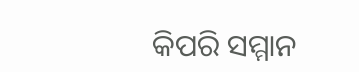କିପରି ସମ୍ମାନ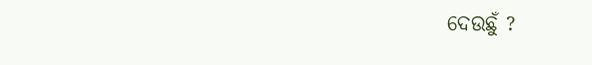ଦେଉଛୁଁ ?